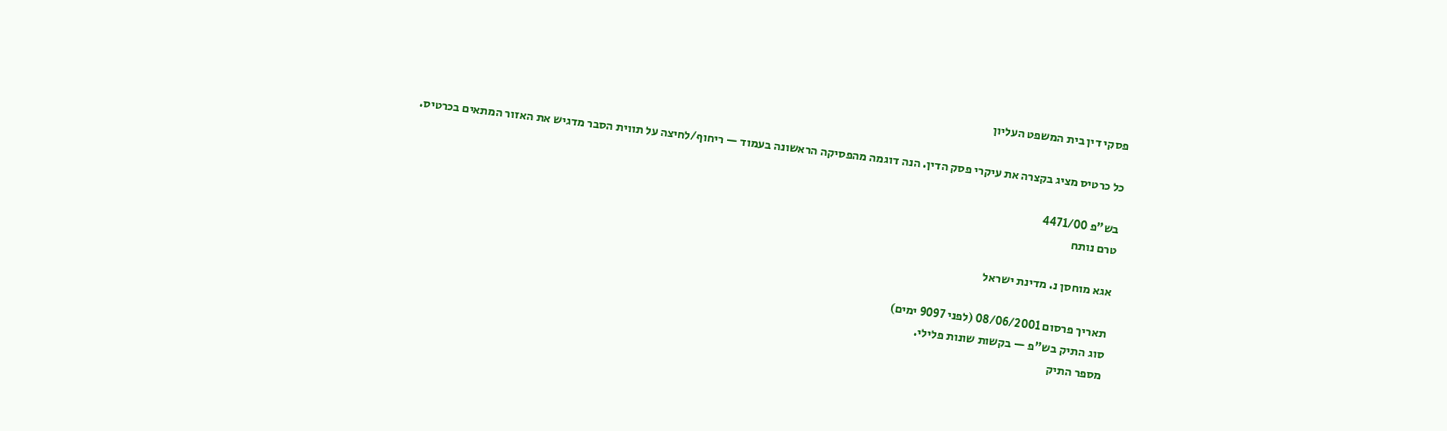פסקי דין בית המשפט העליון

כל כרטיס מציג בקצרה את עיקרי פסק הדין. הנה דוגמה מהפסיקה הראשונה בעמוד — ריחוף/לחיצה על תווית הסבר מדגיש את האזור המתאים בכרטיס.

בש"פ 4471/00
טרם נותח

אגא מוחסן נ. מדינת ישראל

תאריך פרסום 08/06/2001 (לפני 9097 ימים)
סוג התיק בש"פ — בקשות שונות פלילי.
מספר התיק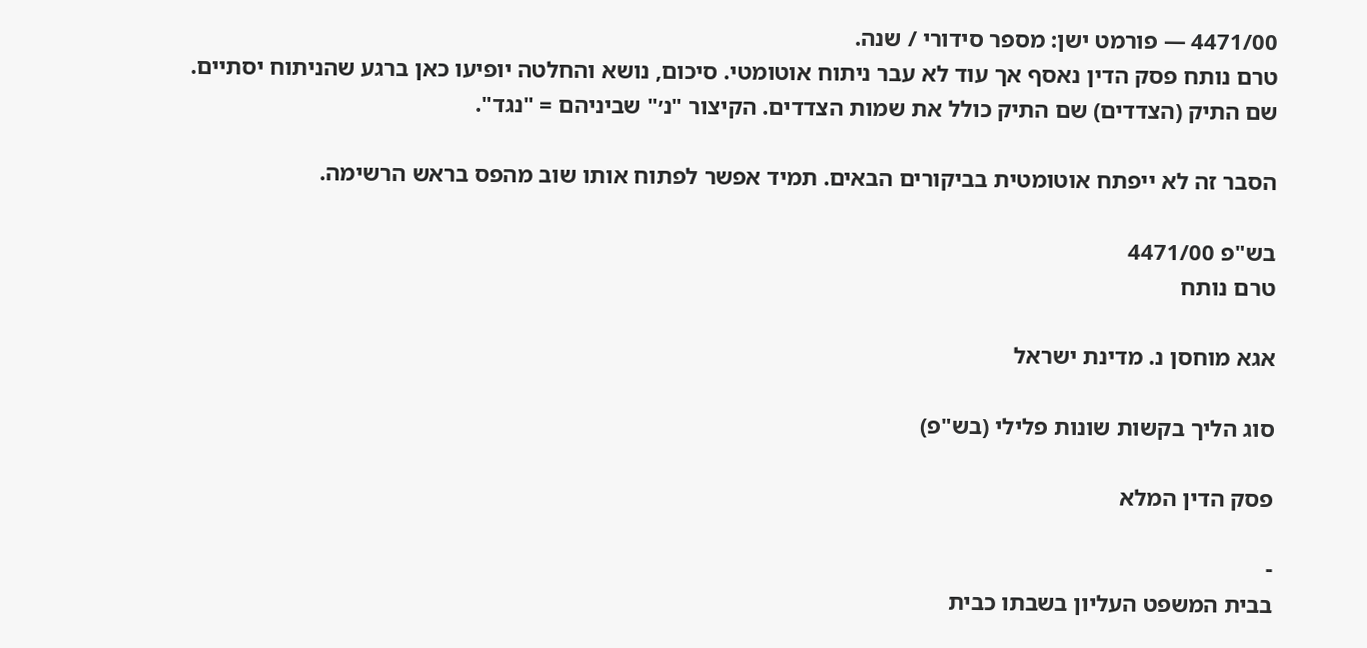4471/00 — פורמט ישן: מספר סידורי / שנה.
טרם נותח פסק הדין נאסף אך עוד לא עבר ניתוח אוטומטי. סיכום, נושא והחלטה יופיעו כאן ברגע שהניתוח יסתיים.
שם התיק (הצדדים) שם התיק כולל את שמות הצדדים. הקיצור "נ׳" שביניהם = "נגד".

הסבר זה לא ייפתח אוטומטית בביקורים הבאים. תמיד אפשר לפתוח אותו שוב מהפס בראש הרשימה.

בש"פ 4471/00
טרם נותח

אגא מוחסן נ. מדינת ישראל

סוג הליך בקשות שונות פלילי (בש"פ)

פסק הדין המלא

-
בבית המשפט העליון בשבתו כבית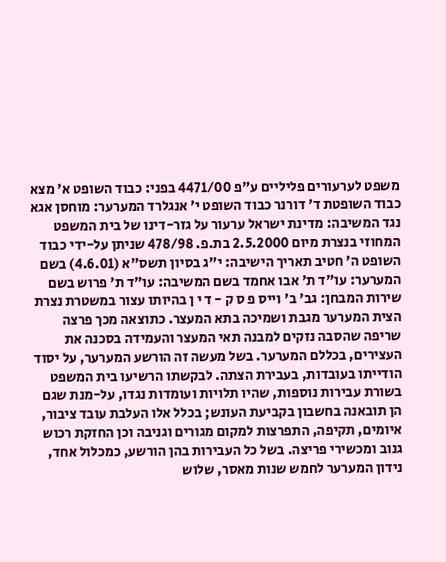משפט לערעורים פליליים ע"פ 4471/00 בפני: כבוד השופט א' מצא כבוד השופטת ד' דורנר כבוד השופט י' אנגלרד המערער: מוחסן אגא נגד המשיבה: מדינת ישראל ערעור על גזר-דינו של בית המשפט המחוזי בנצרת מיום 2.5.2000 בת.פ. 478/98 שניתן על-ידי כבוד השופט ה' חטיב תאריך הישיבה: י"ג בסיון תשס"א (4.6.01) בשם המערער: עו"ד ת' אבו אחמד בשם המשיבה: עו"ד ת' פרוש בשם שירות המבחן: גב' ב' וייס פ ס ק - ד י ן בהיותו עצור במשטרת נצרת הצית המערער מגבת ושמיכה בתא המעצר. כתוצאה מכך פרצה שריפה שהסבה נזקים למבנה תאי המעצר והעמידה בסכנה את העצירים, בכללם המערער. בשל מעשה זה הורשע המערער, על יסוד הודייתו בעובדות, בעבירת הצתה. לבקשתו הרשיעו בית המשפט בשורת עבירות נוספות, שהיו תלויות ועומדות נגדו, על-מנת שגם הן תובאנה בחשבון בקביעת העונש; בכלל אלו העלבת עובד ציבור, איומים, תקיפה, התפרצות למקום מגורים וגניבה וכן החזקת רכוש גנוב ומכשירי פריצה. בשל כל העבירות בהן הורשע, כמכלול אחד, נידון המערער לחמש שנות מאסר, שלוש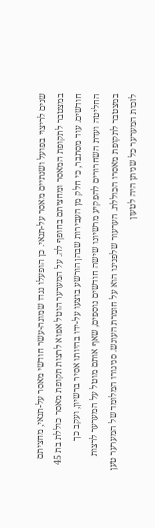שנים לריצוי בפועל ושנתיים מאסר על-תנאי. כן הופעלו נגדו שמונה-עשר חודשי מאסר על-תנאי, מחציתם במצטבר לתקופת המאסר ומחציתם בחופף לה. על המערער הוטל אפוא לרצות תקופת מאסר כוללת בת 45 חודשים. עוד מסתבר, כי חלק מן העבירות שבהן הורשע בוצעו על-ידו בהיותו אסיר ברשיון, ועקב כך החליטה ועדת השחרורים להפקיע מרשיונו שישה חודשים נוספים, שאף אותם מוטל על המערער לרצות במצטבר לתקופת מאסרו הכוללת. הערעור שלפנינו הוא על חומרת העונש. סניגורו המלומד של המערער טען לזכות המערער כל שניתן היה לטעון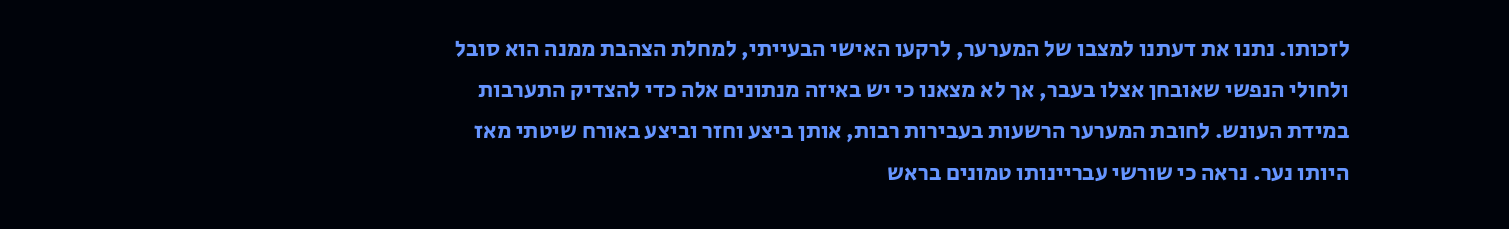לזכותו. נתנו את דעתנו למצבו של המערער, לרקעו האישי הבעייתי, למחלת הצהבת ממנה הוא סובל ולחולי הנפשי שאובחן אצלו בעבר, אך לא מצאנו כי יש באיזה מנתונים אלה כדי להצדיק התערבות במידת העונש. לחובת המערער הרשעות בעבירות רבות, אותן ביצע וחזר וביצע באורח שיטתי מאז היותו נער. נראה כי שורשי עבריינותו טמונים בראש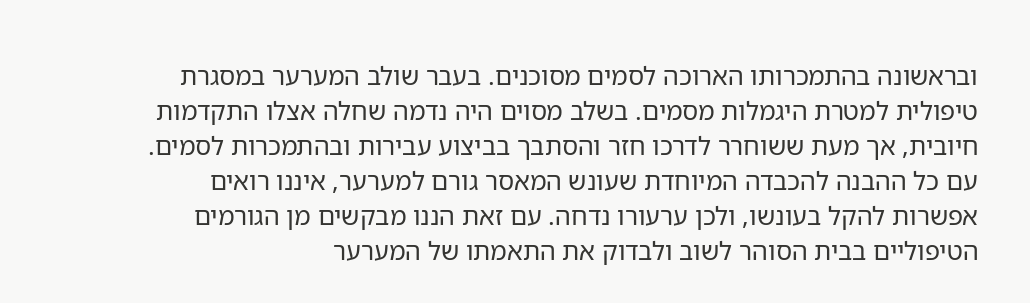ובראשונה בהתמכרותו הארוכה לסמים מסוכנים. בעבר שולב המערער במסגרת טיפולית למטרת היגמלות מסמים. בשלב מסוים היה נדמה שחלה אצלו התקדמות חיובית, אך מעת ששוחרר לדרכו חזר והסתבך בביצוע עבירות ובהתמכרות לסמים. עם כל ההבנה להכבדה המיוחדת שעונש המאסר גורם למערער, איננו רואים אפשרות להקל בעונשו, ולכן ערעורו נדחה. עם זאת הננו מבקשים מן הגורמים הטיפוליים בבית הסוהר לשוב ולבדוק את התאמתו של המערער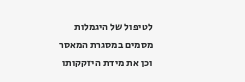לטיפול של היגמלות מסמים במסגרת המאסר וכן את מידת היזקקותו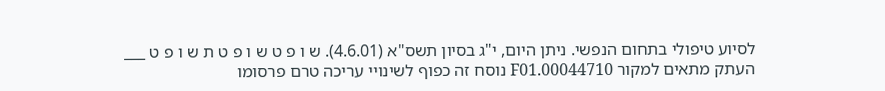לסיוע טיפולי בתחום הנפשי. ניתן היום, י"ג בסיון תשס"א (4.6.01). ש ו פ ט ש ו פ ט ת ש ו פ ט ___ העתק מתאים למקור 00044710.F01 נוסח זה כפוף לשינויי עריכה טרם פרסומו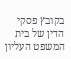בקובץ פסקי הדין של בית המשפט העליון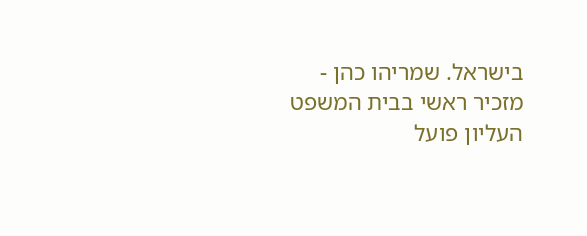בישראל. שמריהו כהן - מזכיר ראשי בבית המשפט העליון פועל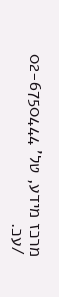מרכז מידע, טל' 02-6750444 /עכ.